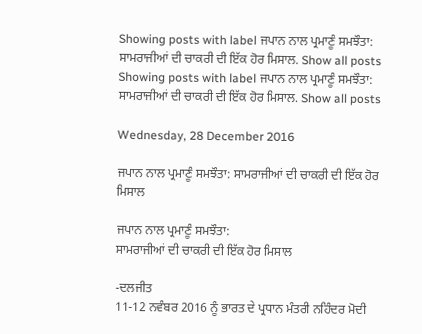Showing posts with label ਜਪਾਨ ਨਾਲ ਪ੍ਰਮਾਣੂੰ ਸਮਝੌਤਾ: ਸਾਮਰਾਜੀਆਂ ਦੀ ਚਾਕਰੀ ਦੀ ਇੱਕ ਹੋਰ ਮਿਸਾਲ. Show all posts
Showing posts with label ਜਪਾਨ ਨਾਲ ਪ੍ਰਮਾਣੂੰ ਸਮਝੌਤਾ: ਸਾਮਰਾਜੀਆਂ ਦੀ ਚਾਕਰੀ ਦੀ ਇੱਕ ਹੋਰ ਮਿਸਾਲ. Show all posts

Wednesday, 28 December 2016

ਜਪਾਨ ਨਾਲ ਪ੍ਰਮਾਣੂੰ ਸਮਝੌਤਾ: ਸਾਮਰਾਜੀਆਂ ਦੀ ਚਾਕਰੀ ਦੀ ਇੱਕ ਹੋਰ ਮਿਸਾਲ

ਜਪਾਨ ਨਾਲ ਪ੍ਰਮਾਣੂੰ ਸਮਝੌਤਾ:
ਸਾਮਰਾਜੀਆਂ ਦੀ ਚਾਕਰੀ ਦੀ ਇੱਕ ਹੋਰ ਮਿਸਾਲ

-ਦਲਜੀਤ
11-12 ਨਵੰਬਰ 2016 ਨੂੰ ਭਾਰਤ ਦੇ ਪ੍ਰਧਾਨ ਮੰਤਰੀ ਨਹਿੰਦਰ ਮੋਦੀ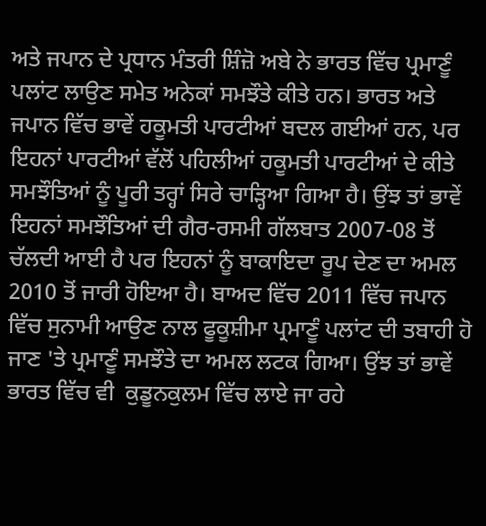ਅਤੇ ਜਪਾਨ ਦੇ ਪ੍ਰਧਾਨ ਮੰਤਰੀ ਸ਼ਿੰਜ਼ੋ ਅਬੇ ਨੇ ਭਾਰਤ ਵਿੱਚ ਪ੍ਰਮਾਣੂੰ ਪਲਾਂਟ ਲਾਉਣ ਸਮੇਤ ਅਨੇਕਾਂ ਸਮਝੌਤੇ ਕੀਤੇ ਹਨ। ਭਾਰਤ ਅਤੇ ਜਪਾਨ ਵਿੱਚ ਭਾਵੇਂ ਹਕੂਮਤੀ ਪਾਰਟੀਆਂ ਬਦਲ ਗਈਆਂ ਹਨ, ਪਰ ਇਹਨਾਂ ਪਾਰਟੀਆਂ ਵੱਲੋਂ ਪਹਿਲੀਆਂ ਹਕੂਮਤੀ ਪਾਰਟੀਆਂ ਦੇ ਕੀਤੇ ਸਮਝੌਤਿਆਂ ਨੂੰ ਪੂਰੀ ਤਰ੍ਹਾਂ ਸਿਰੇ ਚਾੜ੍ਹਿਆ ਗਿਆ ਹੈ। ਉਂਝ ਤਾਂ ਭਾਵੇਂ ਇਹਨਾਂ ਸਮਝੌਤਿਆਂ ਦੀ ਗੈਰ-ਰਸਮੀ ਗੱਲਬਾਤ 2007-08 ਤੋਂ ਚੱਲਦੀ ਆਈ ਹੈ ਪਰ ਇਹਨਾਂ ਨੂੰ ਬਾਕਾਇਦਾ ਰੂਪ ਦੇਣ ਦਾ ਅਮਲ 2010 ਤੋਂ ਜਾਰੀ ਹੋਇਆ ਹੈ। ਬਾਅਦ ਵਿੱਚ 2011 ਵਿੱਚ ਜਪਾਨ ਵਿੱਚ ਸੁਨਾਮੀ ਆਉਣ ਨਾਲ ਫੂਕੂਸ਼ੀਮਾ ਪ੍ਰਮਾਣੂੰ ਪਲਾਂਟ ਦੀ ਤਬਾਹੀ ਹੋ ਜਾਣ 'ਤੇ ਪ੍ਰਮਾਣੂੰ ਸਮਝੌਤੇ ਦਾ ਅਮਲ ਲਟਕ ਗਿਆ। ਉਂਝ ਤਾਂ ਭਾਵੇਂ ਭਾਰਤ ਵਿੱਚ ਵੀ  ਕੁਡੂਨਕੁਲਮ ਵਿੱਚ ਲਾਏ ਜਾ ਰਹੇ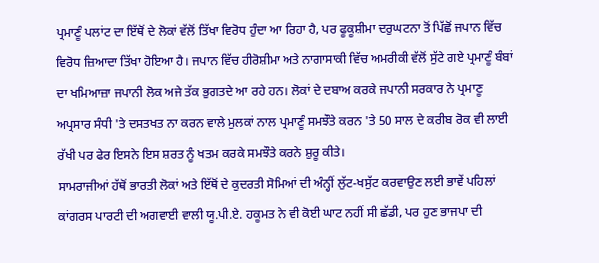ਪ੍ਰਮਾਣੂੰ ਪਲਾਂਟ ਦਾ ਇੱਥੋਂ ਦੇ ਲੋਕਾਂ ਵੱਲੋਂ ਤਿੱਖਾ ਵਿਰੋਧ ਹੁੰਦਾ ਆ ਰਿਹਾ ਹੈ, ਪਰ ਫੂਕੂਸ਼ੀਮਾ ਦਰੁਘਟਨਾ ਤੋਂ ਪਿੱਛੋਂ ਜਪਾਨ ਵਿੱਚ ਵਿਰੋਧ ਜ਼ਿਆਦਾ ਤਿੱਖਾ ਹੋਇਆ ਹੈ। ਜਪਾਨ ਵਿੱਚ ਹੀਰੋਸ਼ੀਮਾ ਅਤੇ ਨਾਗਾਸਾਕੀ ਵਿੱਚ ਅਮਰੀਕੀ ਵੱਲੋਂ ਸੁੱਟੇ ਗਏ ਪ੍ਰਮਾਣੂੰ ਬੰਬਾਂ ਦਾ ਖਮਿਆਜ਼ਾ ਜਪਾਨੀ ਲੋਕ ਅਜੇ ਤੱਕ ਭੁਗਤਦੇ ਆ ਰਹੇ ਹਨ। ਲੋਕਾਂ ਦੇ ਦਬਾਅ ਕਰਕੇ ਜਪਾਨੀ ਸਰਕਾਰ ਨੇ ਪ੍ਰਮਾਣੂ ਅਪ੍ਰਸਾਰ ਸੰਧੀ 'ਤੇ ਦਸਤਖਤ ਨਾ ਕਰਨ ਵਾਲੇ ਮੁਲਕਾਂ ਨਾਲ ਪ੍ਰਮਾਣੂੰ ਸਮਝੌਤੇ ਕਰਨ 'ਤੇ 50 ਸਾਲ ਦੇ ਕਰੀਬ ਰੋਕ ਵੀ ਲਾਈ ਰੱਖੀ ਪਰ ਫੇਰ ਇਸਨੇ ਇਸ ਸ਼ਰਤ ਨੂੰ ਖਤਮ ਕਰਕੇ ਸਮਝੌਤੇ ਕਰਨੇ ਸ਼ੁਰੂ ਕੀਤੇ।
ਸਾਮਰਾਜੀਆਂ ਹੱਥੋਂ ਭਾਰਤੀ ਲੋਕਾਂ ਅਤੇ ਇੱਥੋਂ ਦੇ ਕੁਦਰਤੀ ਸੋਮਿਆਂ ਦੀ ਅੰਨ੍ਹੀਂ ਲੁੱਟ-ਖਸੁੱਟ ਕਰਵਾਉਣ ਲਈ ਭਾਵੇਂ ਪਹਿਲਾਂ ਕਾਂਗਰਸ ਪਾਰਟੀ ਦੀ ਅਗਵਾਈ ਵਾਲੀ ਯੂ.ਪੀ.ਏ. ਹਕੂਮਤ ਨੇ ਵੀ ਕੋਈ ਘਾਟ ਨਹੀਂ ਸੀ ਛੱਡੀ, ਪਰ ਹੁਣ ਭਾਜਪਾ ਦੀ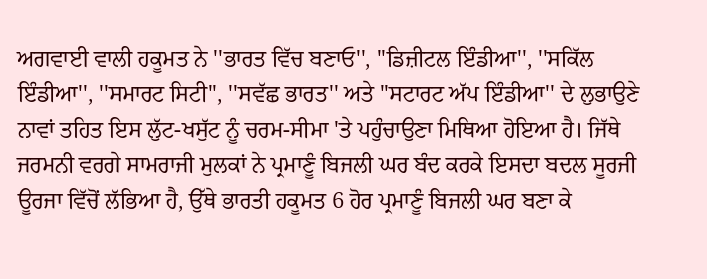ਅਗਵਾਈ ਵਾਲੀ ਹਕੂਮਤ ਨੇ ''ਭਾਰਤ ਵਿੱਚ ਬਣਾਓ'', ''ਡਿਜ਼ੀਟਲ ਇੰਡੀਆ'', ''ਸਕਿੱਲ ਇੰਡੀਆ'', ''ਸਮਾਰਟ ਸਿਟੀ'', ''ਸਵੱਛ ਭਾਰਤ'' ਅਤੇ ''ਸਟਾਰਟ ਅੱਪ ਇੰਡੀਆ'' ਦੇ ਲੁਭਾਉਣੇ ਨਾਵਾਂ ਤਹਿਤ ਇਸ ਲੁੱਟ-ਖਸੁੱਟ ਨੂੰ ਚਰਮ-ਸੀਮਾ 'ਤੇ ਪਹੁੰਚਾਉਣਾ ਮਿਥਿਆ ਹੋਇਆ ਹੈ। ਜਿੱਥੇ ਜਰਮਨੀ ਵਰਗੇ ਸਾਮਰਾਜੀ ਮੁਲਕਾਂ ਨੇ ਪ੍ਰਮਾਣੂੰ ਬਿਜਲੀ ਘਰ ਬੰਦ ਕਰਕੇ ਇਸਦਾ ਬਦਲ ਸੂਰਜੀ ਊਰਜਾ ਵਿੱਚੋਂ ਲੱਭਿਆ ਹੈ, ਉੱਥੇ ਭਾਰਤੀ ਹਕੂਮਤ 6 ਹੋਰ ਪ੍ਰਮਾਣੂੰ ਬਿਜਲੀ ਘਰ ਬਣਾ ਕੇ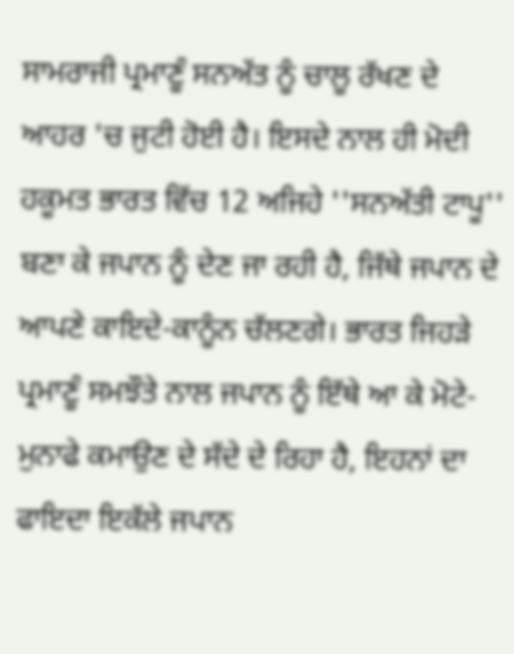ਸਾਮਰਾਜੀ ਪ੍ਰਮਾਣੂੰ ਸਨਅੱਤ ਨੂੰ ਚਾਲੂ ਰੱਖਣ ਦੇ ਆਹਰ 'ਚ ਜੁਟੀ ਹੋਈ ਹੈ। ਇਸਦੇ ਨਾਲ ਹੀ ਮੋਦੀ ਹਕੂਮਤ ਭਾਰਤ ਵਿੱਚ 12 ਅਜਿਹੇ ''ਸਨਅੱਤੀ ਟਾਪੂ'' ਬਣਾ ਕੇ ਜਪਾਨ ਨੂੰ ਦੇਣ ਜਾ ਰਹੀ ਹੈ, ਜਿੱਥੇ ਜਪਾਨ ਦੇ ਆਪਣੇ ਕਾਇਦੇ-ਕਾਨੂੰਨ ਚੱਲਣਗੇ। ਭਾਰਤ ਜਿਹੜੇ ਪ੍ਰਮਾਣੂੰ ਸਮਝੌਤੇ ਨਾਲ ਜਪਾਨ ਨੂੰ ਇੱਥੇ ਆ ਕੇ ਮੋਟੇ-ਮੁਨਾਫੇ ਕਮਾਉਣ ਦੇ ਸੱਦੇ ਦੇ ਰਿਹਾ ਹੈ, ਇਹਨਾਂ ਦਾ ਫਾਇਦਾ ਇਕੱਲੇ ਜਪਾਨ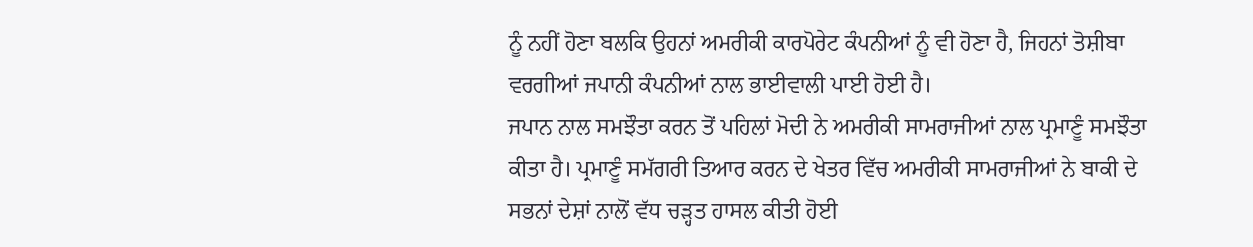ਨੂੰ ਨਹੀਂ ਹੋਣਾ ਬਲਕਿ ਉਹਨਾਂ ਅਮਰੀਕੀ ਕਾਰਪੋਰੇਟ ਕੰਪਨੀਆਂ ਨੂੰ ਵੀ ਹੋਣਾ ਹੈ, ਜਿਹਨਾਂ ਤੋਸ਼ੀਬਾ ਵਰਗੀਆਂ ਜਪਾਨੀ ਕੰਪਨੀਆਂ ਨਾਲ ਭਾਈਵਾਲੀ ਪਾਈ ਹੋਈ ਹੈ।
ਜਪਾਨ ਨਾਲ ਸਮਝੌਤਾ ਕਰਨ ਤੋਂ ਪਹਿਲਾਂ ਮੋਦੀ ਨੇ ਅਮਰੀਕੀ ਸਾਮਰਾਜੀਆਂ ਨਾਲ ਪ੍ਰਮਾਣੂੰ ਸਮਝੌਤਾ ਕੀਤਾ ਹੈ। ਪ੍ਰਮਾਣੂੰ ਸਮੱਗਰੀ ਤਿਆਰ ਕਰਨ ਦੇ ਖੇਤਰ ਵਿੱਚ ਅਮਰੀਕੀ ਸਾਮਰਾਜੀਆਂ ਨੇ ਬਾਕੀ ਦੇ ਸਭਨਾਂ ਦੇਸ਼ਾਂ ਨਾਲੋਂ ਵੱਧ ਚੜ੍ਹਤ ਹਾਸਲ ਕੀਤੀ ਹੋਈ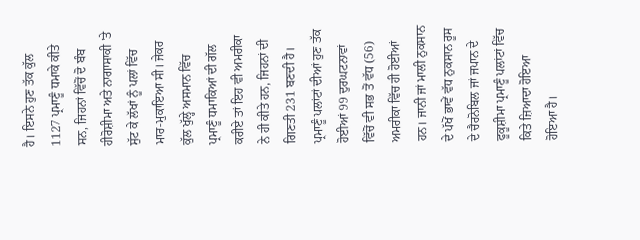ਹੈ। ਇਸਨੇ ਹੁਣ ਤੱਕ ਕੁੱਲ 1127 ਪ੍ਰਮਾਣੂੰ ਧਮਾਕੇ ਕੀਤੇ ਸਨ, ਜਿਹਨਾਂ ਵਿੱਚੋਂ ਦੋ ਬੰਬ ਹੀਰੋਸ਼ੀਮਾ ਅਤੇ ਨਾਗਾਸਾਕੀ 'ਤੇ ਸੁੱਟ ਕੇ ਲੱਖਾਂ ਨੂੰ ਪਲਾਂ ਵਿੱਚ ਮਾਰ-ਮੁਕਾਇਆ ਸੀ। ਜੇਕਰ ਕੁੱਲ ਖੁੱਲ੍ਹੇ ਅਸਮਾਨ ਵਿੱਚ ਪ੍ਰਮਾਣੂੰ ਧਮਾਕਿਆਂ ਦੀ ਗੱਲ ਕਰੀਏ ਤਾਂ ਇਹ ਵੀ ਅਮਰੀਕਾ ਨੇ ਹੀ ਕੀਤੇ ਹਨ, ਜਿਹਨਾਂ ਦੀ ਗਿਣਤੀ 231 ਬਣਦੀ ਹੈ। ਪ੍ਰਮਾਣੂੰ ਪਲਾਂਟਾਂ ਦੀਆਂ ਹੁਣ ਤੱਕ ਹੋਈਆਂ 99 ਦੁਰਘਟਨਾਵਾਂ ਵਿੱਚੋਂ ਵੀ ਸਭ ਤੋਂ ਵੱਧ (56) ਅਮਰੀਕਾ ਵਿੱਚ ਹੀ ਹੋਈਆਂ ਹਨ। ਜਾਨੀ ਜਾਂ ਮਾਲੀ ਨੁਕਸਾਨ ਦੇ ਪੱਖੋਂ ਭਾਵੇਂ ਵੱਧ ਨੁਕਸਾਨ ਰੂਸ ਦੇ ਚੈਰਨੋਬਿਲ ਜਾਂ ਜਪਾਨ ਦੇ ਫੂਕੂਸ਼ੀਮਾ ਪ੍ਰਮਾਣੂੰ ਪਲਾਂਟਾਂ ਵਿੱਚ ਕਿਤੇ ਜ਼ਿਆਦਾ ਹੋਇਆ ਹੋਇਆ ਹੈ।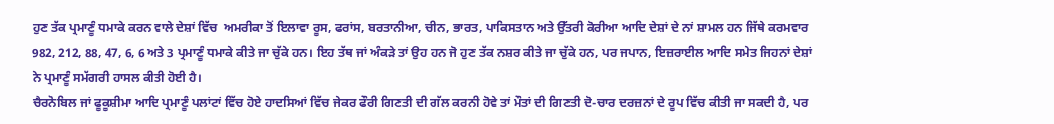ਹੁਣ ਤੱਕ ਪ੍ਰਮਾਣੂੰ ਧਮਾਕੇ ਕਰਨ ਵਾਲੇ ਦੇਸ਼ਾਂ ਵਿੱਚ  ਅਮਰੀਕਾ ਤੋਂ ਇਲਾਵਾ ਰੂਸ, ਫਰਾਂਸ, ਬਰਤਾਨੀਆ, ਚੀਨ, ਭਾਰਤ, ਪਾਕਿਸਤਾਨ ਅਤੇ ਉੱਤਰੀ ਕੋਰੀਆ ਆਦਿ ਦੇਸ਼ਾਂ ਦੇ ਨਾਂ ਸ਼ਾਮਲ ਹਨ ਜਿੱਥੇ ਕਰਮਵਾਰ 982, 212, 88, 47, 6, 6 ਅਤੇ 3 ਪ੍ਰਮਾਣੂੰ ਧਮਾਕੇ ਕੀਤੇ ਜਾ ਚੁੱਕੇ ਹਨ। ਇਹ ਤੱਥ ਜਾਂ ਅੰਕੜੇ ਤਾਂ ਉਹ ਹਨ ਜੋ ਹੁਣ ਤੱਕ ਨਸ਼ਰ ਕੀਤੇ ਜਾ ਚੁੱਕੇ ਹਨ, ਪਰ ਜਪਾਨ, ਇਜ਼ਰਾਈਲ ਆਦਿ ਸਮੇਤ ਜਿਹਨਾਂ ਦੇਸ਼ਾਂ ਨੇ ਪ੍ਰਮਾਣੂੰ ਸਮੱਗਰੀ ਹਾਸਲ ਕੀਤੀ ਹੋਈ ਹੈ।
ਚੈਰਨੋਬਿਲ ਜਾਂ ਫੂਕੂਸ਼ੀਮਾ ਆਦਿ ਪ੍ਰਮਾਣੂੰ ਪਲਾਂਟਾਂ ਵਿੱਚ ਹੋਏ ਹਾਦਸਿਆਂ ਵਿੱਚ ਜੇਕਰ ਫੌਰੀ ਗਿਣਤੀ ਦੀ ਗੱਲ ਕਰਨੀ ਹੋਵੇ ਤਾਂ ਮੌਤਾਂ ਦੀ ਗਿਣਤੀ ਦੋ-ਚਾਰ ਦਰਜ਼ਨਾਂ ਦੇ ਰੂਪ ਵਿੱਚ ਕੀਤੀ ਜਾ ਸਕਦੀ ਹੈ, ਪਰ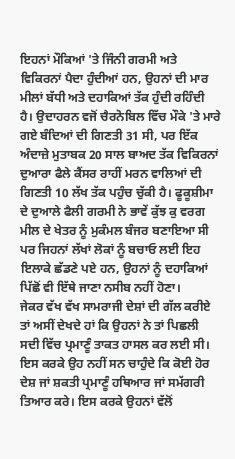ਇਹਨਾਂ ਮੌਕਿਆਂ 'ਤੇ ਜਿੰਨੀ ਗਰਮੀ ਅਤੇ ਵਿਕਿਰਨਾਂ ਪੈਦਾ ਹੁੰਦੀਆਂ ਹਨ, ਉਹਨਾਂ ਦੀ ਮਾਰ ਮੀਲਾਂ ਬੱਧੀ ਅਤੇ ਦਹਾਕਿਆਂ ਤੱਕ ਹੁੰਦੀ ਰਹਿੰਦੀ ਹੈ। ਉਦਾਹਰਨ ਵਜੋਂ ਚੈਰਨੋਬਿਲ ਵਿੱਚ ਮੌਕੇ 'ਤੇ ਮਾਰੇ ਗਏ ਬੰਦਿਆਂ ਦੀ ਗਿਣਤੀ 31 ਸੀ, ਪਰ ਇੱਕ ਅੰਦਾਜ਼ੇ ਮੁਤਾਬਕ 20 ਸਾਲ ਬਾਅਦ ਤੱਕ ਵਿਕਿਰਨਾਂ ਦੁਆਰਾ ਫੈਲੇ ਕੈਂਸਰ ਰਾਹੀਂ ਮਰਨ ਵਾਲਿਆਂ ਦੀ ਗਿਣਤੀ 10 ਲੱਖ ਤੱਕ ਪਹੁੰਚ ਚੁੱਕੀ ਹੈ। ਫੂਕੂਸ਼ੀਮਾ ਦੇ ਦੁਆਲੇ ਫੈਲੀ ਗਰਮੀ ਨੇ ਭਾਵੇਂ ਕੁੱਝ ਕੁ ਵਰਗ ਮੀਲ ਦੇ ਖੇਤਰ ਨੂੰ ਮੁਕੰਮਲ ਬੰਜਰ ਬਣਾਇਆ ਸੀ ਪਰ ਜਿਹਨਾਂ ਲੱਖਾਂ ਲੋਕਾਂ ਨੂੰ ਬਚਾਓ ਲਈ ਇਹ ਇਲਾਕੇ ਛੱਡਣੇ ਪਏ ਹਨ, ਉਹਨਾਂ ਨੂੰ ਦਹਾਕਿਆਂ ਪਿੱਛੋਂ ਵੀ ਇੱਥੇ ਜਾਣਾ ਨਸੀਬ ਨਹੀਂ ਹੋਣਾ।
ਜੇਕਰ ਵੱਖ ਵੱਖ ਸਾਮਰਾਜੀ ਦੇਸ਼ਾਂ ਦੀ ਗੱਲ ਕਰੀਏ ਤਾਂ ਅਸੀਂ ਦੇਖਦੇ ਹਾਂ ਕਿ ਉਹਨਾਂ ਨੇ ਤਾਂ ਪਿਛਲੀ ਸਦੀ ਵਿੱਚ ਪ੍ਰਮਾਣੂੰ ਤਾਕਤ ਹਾਸਲ ਕਰ ਲਈ ਸੀ। ਇਸ ਕਰਕੇ ਉਹ ਨਹੀਂ ਸਨ ਚਾਹੁੰਦੇ ਕਿ ਕੋਈ ਹੋਰ ਦੇਸ਼ ਜਾਂ ਸ਼ਕਤੀ ਪ੍ਰਮਾਣੂੰ ਹਥਿਆਰ ਜਾਂ ਸਮੱਗਰੀ ਤਿਆਰ ਕਰੇ। ਇਸ ਕਰਕੇ ਉਹਨਾਂ ਵੱਲੋਂ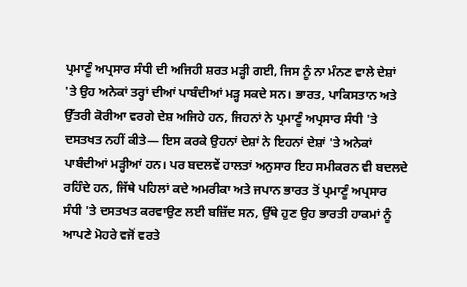ਪ੍ਰਮਾਣੂੰ ਅਪ੍ਰਸਾਰ ਸੰਧੀ ਦੀ ਅਜਿਹੀ ਸ਼ਰਤ ਮੜ੍ਹੀ ਗਈ, ਜਿਸ ਨੂੰ ਨਾ ਮੰਨਣ ਵਾਲੇ ਦੇਸ਼ਾਂ 'ਤੇ ਉਹ ਅਨੇਕਾਂ ਤਰ੍ਹਾਂ ਦੀਆਂ ਪਾਬੰਦੀਆਂ ਮੜ੍ਹ ਸਕਦੇ ਸਨ। ਭਾਰਤ, ਪਾਕਿਸਤਾਨ ਅਤੇ ਉੱਤਰੀ ਕੋਰੀਆ ਵਰਗੇ ਦੇਸ਼ ਅਜਿਹੇ ਹਨ, ਜਿਹਨਾਂ ਨੇ ਪ੍ਰਮਾਣੂੰ ਅਪ੍ਰਸਾਰ ਸੰਧੀ 'ਤੇ ਦਸਤਖਤ ਨਹੀਂ ਕੀਤੇ— ਇਸ ਕਰਕੇ ਉਹਨਾਂ ਦੇਸ਼ਾਂ ਨੇ ਇਹਨਾਂ ਦੇਸ਼ਾਂ 'ਤੇ ਅਨੇਕਾਂ ਪਾਬੰਦੀਆਂ ਮੜ੍ਹੀਆਂ ਹਨ। ਪਰ ਬਦਲਵੇਂ ਹਾਲਤਾਂ ਅਨੁਸਾਰ ਇਹ ਸਮੀਕਰਨ ਵੀ ਬਦਲਦੇ ਰਹਿੰਦੇ ਹਨ, ਜਿੱਥੇ ਪਹਿਲਾਂ ਕਦੇ ਅਮਰੀਕਾ ਅਤੇ ਜਪਾਨ ਭਾਰਤ ਤੋਂ ਪ੍ਰਮਾਣੂੰ ਅਪ੍ਰਸਾਰ ਸੰਧੀ 'ਤੇ ਦਸਤਖਤ ਕਰਵਾਉਣ ਲਈ ਬਜ਼ਿੱਦ ਸਨ, ਉੱਥੇ ਹੁਣ ਉਹ ਭਾਰਤੀ ਹਾਕਮਾਂ ਨੂੰ ਆਪਣੇ ਮੋਹਰੇ ਵਜੋਂ ਵਰਤੇ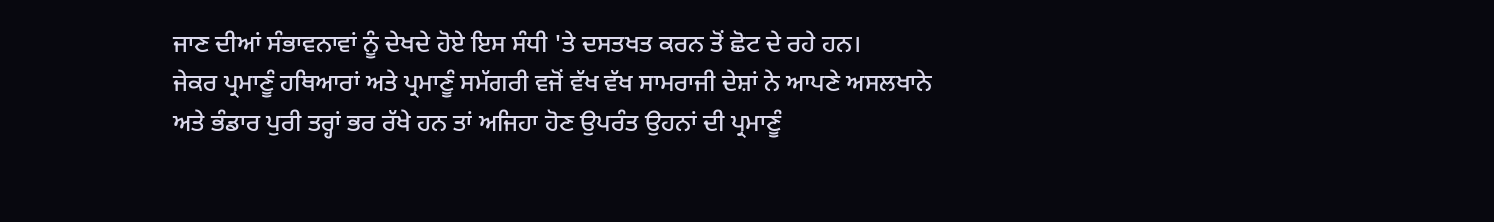ਜਾਣ ਦੀਆਂ ਸੰਭਾਵਨਾਵਾਂ ਨੂੰ ਦੇਖਦੇ ਹੋਏ ਇਸ ਸੰਧੀ 'ਤੇ ਦਸਤਖਤ ਕਰਨ ਤੋਂ ਛੋਟ ਦੇ ਰਹੇ ਹਨ।
ਜੇਕਰ ਪ੍ਰਮਾਣੂੰ ਹਥਿਆਰਾਂ ਅਤੇ ਪ੍ਰਮਾਣੂੰ ਸਮੱਗਰੀ ਵਜੋਂ ਵੱਖ ਵੱਖ ਸਾਮਰਾਜੀ ਦੇਸ਼ਾਂ ਨੇ ਆਪਣੇ ਅਸਲਖਾਨੇ ਅਤੇ ਭੰਡਾਰ ਪੁਰੀ ਤਰ੍ਹਾਂ ਭਰ ਰੱਖੇ ਹਨ ਤਾਂ ਅਜਿਹਾ ਹੋਣ ਉਪਰੰਤ ਉਹਨਾਂ ਦੀ ਪ੍ਰਮਾਣੂੰ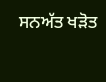ਸਨਅੱਤ ਖੜੋਤ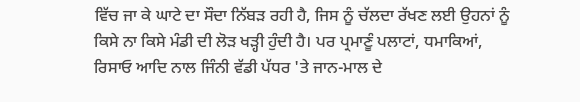ਵਿੱਚ ਜਾ ਕੇ ਘਾਟੇ ਦਾ ਸੌਦਾ ਨਿੱਬੜ ਰਹੀ ਹੈ, ਜਿਸ ਨੂੰ ਚੱਲਦਾ ਰੱਖਣ ਲਈ ਉਹਨਾਂ ਨੂੰ ਕਿਸੇ ਨਾ ਕਿਸੇ ਮੰਡੀ ਦੀ ਲੋੜ ਖੜ੍ਹੀ ਹੁੰਦੀ ਹੈ। ਪਰ ਪ੍ਰਮਾਣੂੰ ਪਲਾਟਾਂ, ਧਮਾਕਿਆਂ, ਰਿਸਾਓ ਆਦਿ ਨਾਲ ਜਿੰਨੀ ਵੱਡੀ ਪੱਧਰ 'ਤੇ ਜਾਨ-ਮਾਲ ਦੇ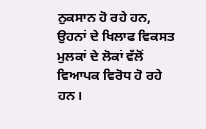ਨੁਕਸਾਨ ਹੋ ਰਹੇ ਹਨ, ਉਹਨਾਂ ਦੇ ਖਿਲਾਫ ਵਿਕਸਤ ਮੁਲਕਾਂ ਦੇ ਲੋਕਾਂ ਵੱਲੋਂ ਵਿਆਪਕ ਵਿਰੋਧ ਹੋ ਰਹੇ ਹਨ।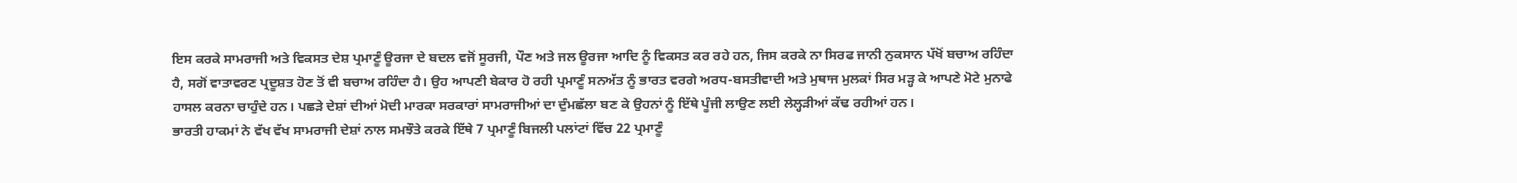ਇਸ ਕਰਕੇ ਸਾਮਰਾਜੀ ਅਤੇ ਵਿਕਸਤ ਦੇਸ਼ ਪ੍ਰਮਾਣੂੰ ਊਰਜਾ ਦੇ ਬਦਲ ਵਜੋਂ ਸੂਰਜੀ, ਪੌਣ ਅਤੇ ਜਲ ਊਰਜਾ ਆਦਿ ਨੂੰ ਵਿਕਸਤ ਕਰ ਰਹੇ ਹਨ, ਜਿਸ ਕਰਕੇ ਨਾ ਸਿਰਫ ਜਾਨੀ ਨੁਕਸਾਨ ਪੱਖੋਂ ਬਚਾਅ ਰਹਿੰਦਾ ਹੈ, ਸਗੋਂ ਵਾਤਾਵਰਣ ਪ੍ਰਦੂਸ਼ਤ ਹੋਣ ਤੋਂ ਵੀ ਬਚਾਅ ਰਹਿੰਦਾ ਹੈ। ਉਹ ਆਪਣੀ ਬੇਕਾਰ ਹੋ ਰਹੀ ਪ੍ਰਮਾਣੂੰ ਸਨਅੱਤ ਨੂੰ ਭਾਰਤ ਵਰਗੇ ਅਰਧ-ਬਸਤੀਵਾਦੀ ਅਤੇ ਮੁਥਾਜ ਮੁਲਕਾਂ ਸਿਰ ਮੜ੍ਹ ਕੇ ਆਪਣੇ ਮੋਟੇ ਮੁਨਾਫੇ ਹਾਸਲ ਕਰਨਾ ਚਾਹੁੰਦੇ ਹਨ। ਪਛੜੇ ਦੇਸ਼ਾਂ ਦੀਆਂ ਮੋਦੀ ਮਾਰਕਾ ਸਰਕਾਰਾਂ ਸਾਮਰਾਜੀਆਂ ਦਾ ਦੁੰਮਛੱਲਾ ਬਣ ਕੇ ਉਹਨਾਂ ਨੂੰ ਇੱਥੇ ਪੂੰਜੀ ਲਾਉਣ ਲਈ ਲੇਲ੍ਹੜੀਆਂ ਕੱਢ ਰਹੀਆਂ ਹਨ।
ਭਾਰਤੀ ਹਾਕਮਾਂ ਨੇ ਵੱਖ ਵੱਖ ਸਾਮਰਾਜੀ ਦੇਸ਼ਾਂ ਨਾਲ ਸਮਝੌਤੇ ਕਰਕੇ ਇੱਥੇ 7 ਪ੍ਰਮਾਣੂੰ ਬਿਜਲੀ ਪਲਾਂਟਾਂ ਵਿੱਚ 22 ਪ੍ਰਮਾਣੂੰ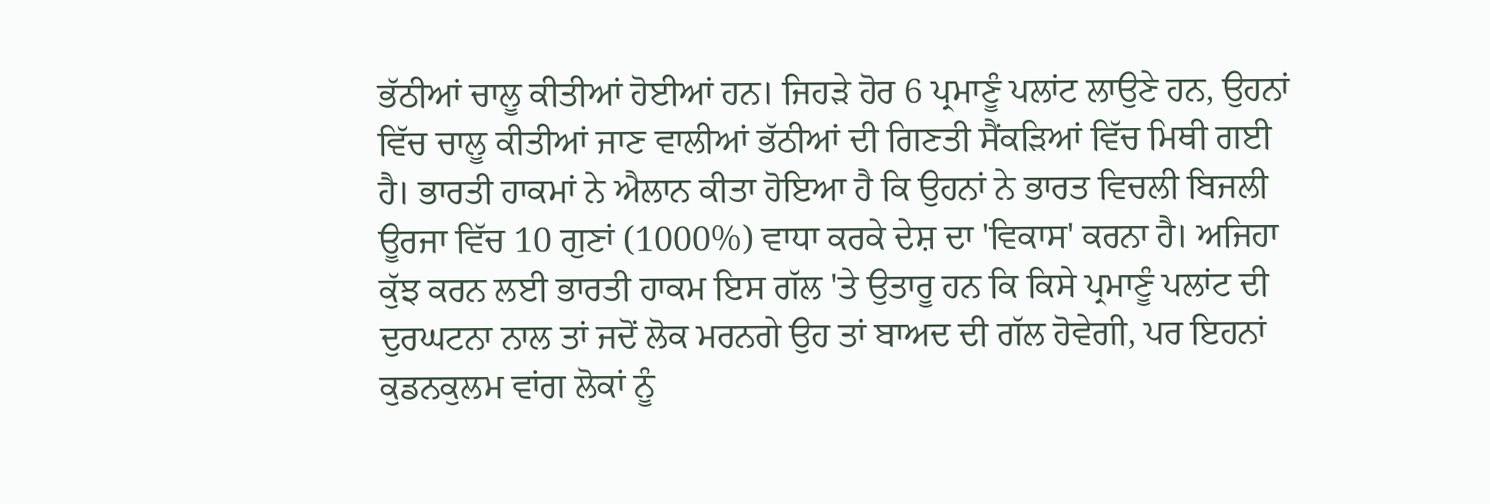ਭੱਠੀਆਂ ਚਾਲੂ ਕੀਤੀਆਂ ਹੋਈਆਂ ਹਨ। ਜਿਹੜੇ ਹੋਰ 6 ਪ੍ਰਮਾਣੂੰ ਪਲਾਂਟ ਲਾਉਣੇ ਹਨ, ਉਹਨਾਂ ਵਿੱਚ ਚਾਲੂ ਕੀਤੀਆਂ ਜਾਣ ਵਾਲੀਆਂ ਭੱਠੀਆਂ ਦੀ ਗਿਣਤੀ ਸੈਂਕੜਿਆਂ ਵਿੱਚ ਮਿਥੀ ਗਈ ਹੈ। ਭਾਰਤੀ ਹਾਕਮਾਂ ਨੇ ਐਲਾਨ ਕੀਤਾ ਹੋਇਆ ਹੈ ਕਿ ਉਹਨਾਂ ਨੇ ਭਾਰਤ ਵਿਚਲੀ ਬਿਜਲੀ ਊਰਜਾ ਵਿੱਚ 10 ਗੁਣਾਂ (1000%) ਵਾਧਾ ਕਰਕੇ ਦੇਸ਼ ਦਾ 'ਵਿਕਾਸ' ਕਰਨਾ ਹੈ। ਅਜਿਹਾ ਕੁੱਝ ਕਰਨ ਲਈ ਭਾਰਤੀ ਹਾਕਮ ਇਸ ਗੱਲ 'ਤੇ ਉਤਾਰੂ ਹਨ ਕਿ ਕਿਸੇ ਪ੍ਰਮਾਣੂੰ ਪਲਾਂਟ ਦੀ ਦੁਰਘਟਨਾ ਨਾਲ ਤਾਂ ਜਦੋਂ ਲੋਕ ਮਰਨਗੇ ਉਹ ਤਾਂ ਬਾਅਦ ਦੀ ਗੱਲ ਹੋਵੇਗੀ, ਪਰ ਇਹਨਾਂ ਕੁਡਨਕੁਲਮ ਵਾਂਗ ਲੋਕਾਂ ਨੂੰ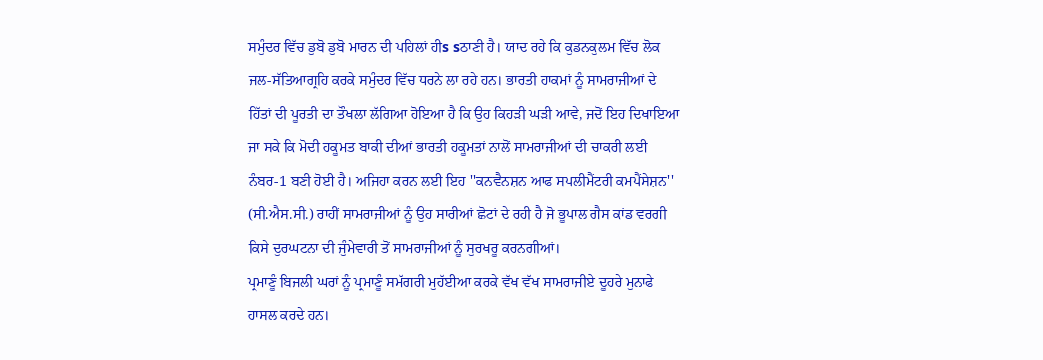ਸਮੁੰਦਰ ਵਿੱਚ ਡੁਬੋ ਡੁਬੋ ਮਾਰਨ ਦੀ ਪਹਿਲਾਂ ਹੀs sਠਾਣੀ ਹੈ। ਯਾਦ ਰਹੇ ਕਿ ਕੁਡਨਕੁਲਮ ਵਿੱਚ ਲੋਕ ਜਲ-ਸੱਤਿਆਗ੍ਰਹਿ ਕਰਕੇ ਸਮੁੰਦਰ ਵਿੱਚ ਧਰਨੇ ਲਾ ਰਹੇ ਹਨ। ਭਾਰਤੀ ਹਾਕਮਾਂ ਨੂੰ ਸਾਮਰਾਜੀਆਂ ਦੇ ਹਿੱਤਾਂ ਦੀ ਪੂਰਤੀ ਦਾ ਤੌਖਲਾ ਲੱਗਿਆ ਹੋਇਆ ਹੈ ਕਿ ਉਹ ਕਿਹੜੀ ਘੜੀ ਆਵੇ, ਜਦੋਂ ਇਹ ਦਿਖਾਇਆ ਜਾ ਸਕੇ ਕਿ ਮੋਦੀ ਹਕੂਮਤ ਬਾਕੀ ਦੀਆਂ ਭਾਰਤੀ ਹਕੂਮਤਾਂ ਨਾਲੋਂ ਸਾਮਰਾਜੀਆਂ ਦੀ ਚਾਕਰੀ ਲਈ ਨੰਬਰ-1 ਬਣੀ ਹੋਈ ਹੈ। ਅਜਿਹਾ ਕਰਨ ਲਈ ਇਹ ''ਕਨਵੈਨਸ਼ਨ ਆਫ ਸਪਲੀਮੈਂਟਰੀ ਕਮਪੈਂਸੇਸ਼ਨ'' (ਸੀ.ਐਸ.ਸੀ.) ਰਾਹੀਂ ਸਾਮਰਾਜੀਆਂ ਨੂੰ ਉਹ ਸਾਰੀਆਂ ਛੋਟਾਂ ਦੇ ਰਹੀ ਹੈ ਜੋ ਭੂਪਾਲ ਗੈਸ ਕਾਂਡ ਵਰਗੀ ਕਿਸੇ ਦੁਰਘਟਨਾ ਦੀ ਜੁੰਮੇਵਾਰੀ ਤੋਂ ਸਾਮਰਾਜੀਆਂ ਨੂੰ ਸੁਰਖਰੂ ਕਰਨਗੀਆਂ।
ਪ੍ਰਮਾਣੂੰ ਬਿਜਲੀ ਘਰਾਂ ਨੂੰ ਪ੍ਰਮਾਣੂੰ ਸਮੱਗਰੀ ਮੁਹੱਈਆ ਕਰਕੇ ਵੱਖ ਵੱਖ ਸਾਮਰਾਜੀਏ ਦੂਹਰੇ ਮੁਨਾਫੇ ਹਾਸਲ ਕਰਦੇ ਹਨ।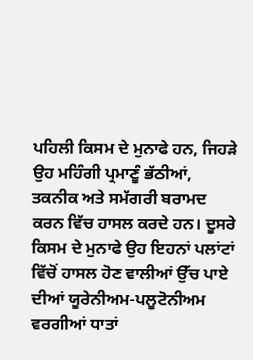ਪਹਿਲੀ ਕਿਸਮ ਦੇ ਮੁਨਾਫੇ ਹਨ, ਜਿਹੜੇ ਉਹ ਮਹਿੰਗੀ ਪ੍ਰਮਾਣੂੰ ਭੱਠੀਆਂ, ਤਕਨੀਕ ਅਤੇ ਸਮੱਗਰੀ ਬਰਾਮਦ ਕਰਨ ਵਿੱਚ ਹਾਸਲ ਕਰਦੇ ਹਨ। ਦੂਸਰੇ ਕਿਸਮ ਦੇ ਮੁਨਾਫੇ ਉਹ ਇਹਨਾਂ ਪਲਾਂਟਾਂ ਵਿੱਚੋਂ ਹਾਸਲ ਹੋਣ ਵਾਲੀਆਂ ਉੱਚ ਪਾਏ ਦੀਆਂ ਯੂਰੇਨੀਅਮ-ਪਲੂਟੋਨੀਅਮ ਵਰਗੀਆਂ ਧਾਤਾਂ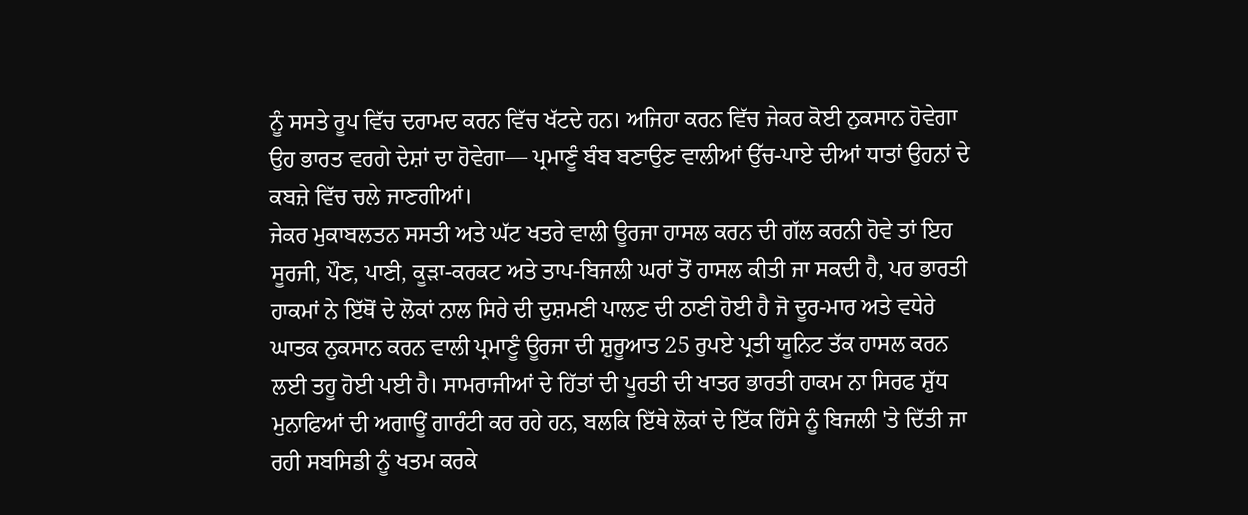ਨੂੰ ਸਸਤੇ ਰੂਪ ਵਿੱਚ ਦਰਾਮਦ ਕਰਨ ਵਿੱਚ ਖੱਟਦੇ ਹਨ। ਅਜਿਹਾ ਕਰਨ ਵਿੱਚ ਜੇਕਰ ਕੋਈ ਨੁਕਸਾਨ ਹੋਵੇਗਾ ਉਹ ਭਾਰਤ ਵਰਗੇ ਦੇਸ਼ਾਂ ਦਾ ਹੋਵੇਗਾ— ਪ੍ਰਮਾਣੂੰ ਬੰਬ ਬਣਾਉਣ ਵਾਲੀਆਂ ਉੱਚ-ਪਾਏ ਦੀਆਂ ਧਾਤਾਂ ਉਹਨਾਂ ਦੇ ਕਬਜ਼ੇ ਵਿੱਚ ਚਲੇ ਜਾਣਗੀਆਂ।
ਜੇਕਰ ਮੁਕਾਬਲਤਨ ਸਸਤੀ ਅਤੇ ਘੱਟ ਖਤਰੇ ਵਾਲੀ ਊਰਜਾ ਹਾਸਲ ਕਰਨ ਦੀ ਗੱਲ ਕਰਨੀ ਹੋਵੇ ਤਾਂ ਇਹ ਸੂਰਜੀ, ਪੌਣ, ਪਾਣੀ, ਕੂੜਾ-ਕਰਕਟ ਅਤੇ ਤਾਪ-ਬਿਜਲੀ ਘਰਾਂ ਤੋਂ ਹਾਸਲ ਕੀਤੀ ਜਾ ਸਕਦੀ ਹੈ, ਪਰ ਭਾਰਤੀ ਹਾਕਮਾਂ ਨੇ ਇੱਥੋਂ ਦੇ ਲੋਕਾਂ ਨਾਲ ਸਿਰੇ ਦੀ ਦੁਸ਼ਮਣੀ ਪਾਲਣ ਦੀ ਠਾਣੀ ਹੋਈ ਹੈ ਜੋ ਦੂਰ-ਮਾਰ ਅਤੇ ਵਧੇਰੇ ਘਾਤਕ ਨੁਕਸਾਨ ਕਰਨ ਵਾਲੀ ਪ੍ਰਮਾਣੂੰ ਊਰਜਾ ਦੀ ਸ਼ੁਰੂਆਤ 25 ਰੁਪਏ ਪ੍ਰਤੀ ਯੂਨਿਟ ਤੱਕ ਹਾਸਲ ਕਰਨ ਲਈ ਤਹੂ ਹੋਈ ਪਈ ਹੈ। ਸਾਮਰਾਜੀਆਂ ਦੇ ਹਿੱਤਾਂ ਦੀ ਪੂਰਤੀ ਦੀ ਖਾਤਰ ਭਾਰਤੀ ਹਾਕਮ ਨਾ ਸਿਰਫ ਸ਼ੁੱਧ ਮੁਨਾਫਿਆਂ ਦੀ ਅਗਾਊਂ ਗਾਰੰਟੀ ਕਰ ਰਹੇ ਹਨ, ਬਲਕਿ ਇੱਥੇ ਲੋਕਾਂ ਦੇ ਇੱਕ ਹਿੱਸੇ ਨੂੰ ਬਿਜਲੀ 'ਤੇ ਦਿੱਤੀ ਜਾ ਰਹੀ ਸਬਸਿਡੀ ਨੂੰ ਖਤਮ ਕਰਕੇ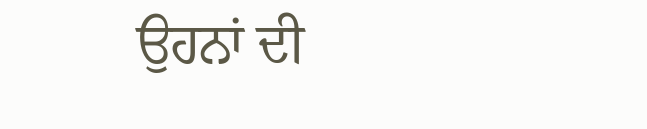ਉਹਨਾਂ ਦੀ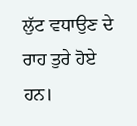ਲੁੱਟ ਵਧਾਉਣ ਦੇ ਰਾਹ ਤੁਰੇ ਹੋਏ ਹਨ।